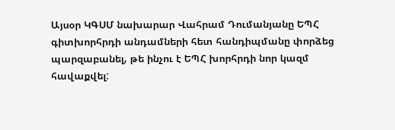Այսօր ԿԳՍՄ նախարար Վահրամ Դումանյանը ԵՊՀ գիտխորհրդի անդամների հետ հանդիպմանը փորձեց պարզաբանել, թե ինչու է ԵՊՀ խորհրդի նոր կազմ հավաքվել: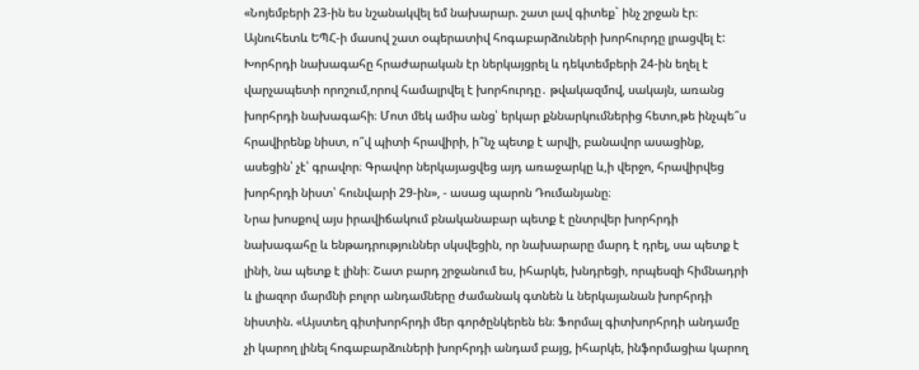«Նոյեմբերի 23-ին ես նշանակվել եմ նախարար. շատ լավ գիտեք` ինչ շրջան էր։ Այնուհետև ԵՊՀ-ի մասով շատ օպերատիվ հոգաբարձուների խորհուրդը լրացվել է: Խորհրդի նախագահը հրաժարական էր ներկայցրել և դեկտեմբերի 24-ին եղել է վարչապետի որոշում,որով համալրվել է խորհուրդը․ թվակազմով, սակայն, առանց խորհրդի նախագահի։ Մոտ մեկ ամիս անց՝ երկար քննարկումներից հետո,թե ինչպե՞ս հրավիրենք նիստ, ո՞վ պիտի հրավիրի, ի՞նչ պետք է արվի, բանավոր ասացինք, ասեցին՝ չէ՝ գրավոր։ Գրավոր ներկայացվեց այդ առաջարկը և,ի վերջո, հրավիրվեց խորհրդի նիստ՝ հունվարի 29-ին», - ասաց պարոն Դումանյանը։
Նրա խոսքով այս իրավիճակում բնականաբար պետք է ընտրվեր խորհրդի նախագահը և ենթադրություններ սկսվեցին, որ նախարարը մարդ է դրել, սա պետք է լինի, նա պետք է լինի։ Շատ բարդ շրջանում ես, իհարկե, խնդրեցի, որպեսզի հիմնադրի և լիազոր մարմնի բոլոր անդամները ժամանակ գտնեն և ներկայանան խորհրդի նիստին. «Այստեղ գիտխորհրդի մեր գործընկերեն են։ Ֆորմալ գիտխորհրդի անդամը չի կարող լինել հոգաբարձուների խորհրդի անդամ բայց, իհարկե, ինֆորմացիա կարող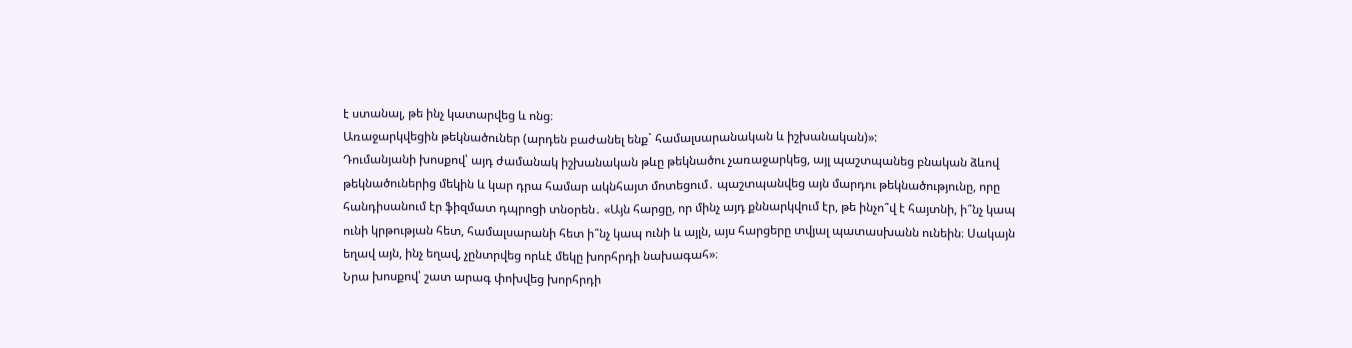է ստանալ, թե ինչ կատարվեց և ոնց։
Առաջարկվեցին թեկնածուներ (արդեն բաժանել ենք` համալսարանական և իշխանական)»:
Դումանյանի խոսքով՝ այդ ժամանակ իշխանական թևը թեկնածու չառաջարկեց, այլ պաշտպանեց բնական ձևով թեկնածուներից մեկին և կար դրա համար ակնհայտ մոտեցում․ պաշտպանվեց այն մարդու թեկնածությունը, որը հանդիսանում էր ֆիզմատ դպրոցի տնօրեն․ «Այն հարցը, որ մինչ այդ քննարկվում էր, թե ինչո՞վ է հայտնի, ի՞նչ կապ ունի կրթության հետ, համալսարանի հետ ի՞նչ կապ ունի և այլն, այս հարցերը տվյալ պատասխանն ունեին։ Սակայն եղավ այն, ինչ եղավ, չընտրվեց որևէ մեկը խորհրդի նախագահ»։
Նրա խոսքով՝ շատ արագ փոխվեց խորհրդի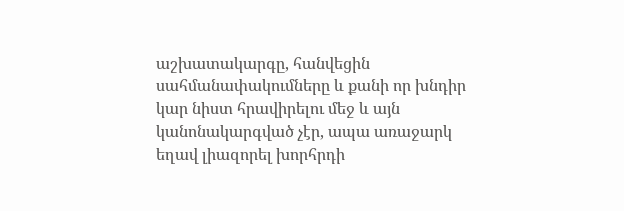աշխատակարգը, հանվեցին սահմանափակումները և քանի որ խնդիր կար նիստ հրավիրելու մեջ և այն կանոնակարգված չէր, ապա առաջարկ եղավ լիազորել խորհրդի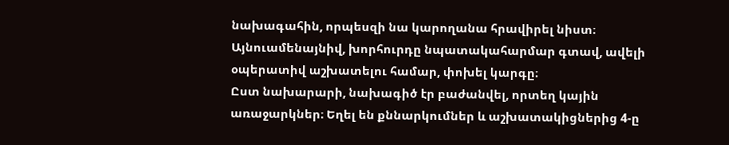նախագահին, որպեսզի նա կարողանա հրավիրել նիստ։
Այնուամենայնիվ, խորհուրդը նպատակահարմար գտավ, ավելի օպերատիվ աշխատելու համար, փոխել կարգը։
Ըստ նախարարի, նախագիծ էր բաժանվել, որտեղ կային առաջարկներ։ Եղել են քննարկումներ և աշխատակիցներից 4-ը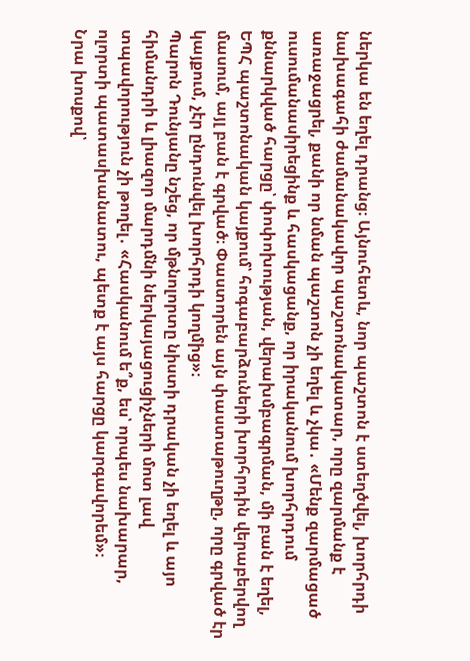ներկա են եղել դրանց։ Այնուհետև, նոր պաշտոն է ստեղծվել, խորհրդի նախագահի ժամանակավոր պաշտոնակատար, որը զարմանք է առաջացրել, քանի որ նման պաշտոն չի եղել և չկա․ «Մենք զարմացած ուսումանասիրեցինք և հասկացանք, որ իրականում խորհրդում քննարկված հարցը՝ փոփոխության, վերախմբագրման, մի բան է եղել, ԵՊՀ պաշտոնական կայքում՝ հոգաբարձուների խորհրդին վերաբերվող մասում, այլ բան է գրված։ Փաստորեն այն փաստաթուղթը, որը գրված էր կայքում, չէր ընդունվել խորհրդի կողմից»։
Պարոն Դունյանը նշեց, որ մթնոլորտը նիստի դրական չի եղել և այո հիմանդրի և լիազոր մարդմնի ներկայացուցիչների մոտ լավ տպավորություն չի թողել․ «Հասկանում ե՞ք, ես՝ որպես նախարար, ոլորտի պատասխանատու, պետք է այս հարցը կարգավորեմ»։
Նրա խոսքով՝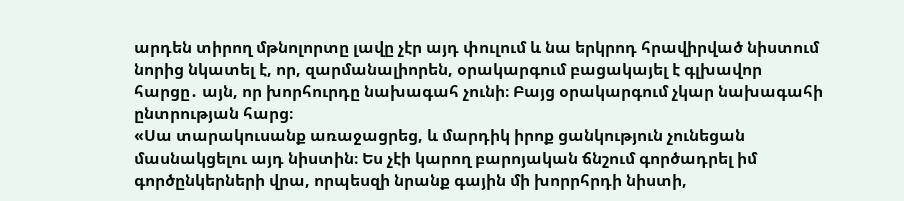արդեն տիրող մթնոլորտը լավը չէր այդ փուլում և նա երկրոդ հրավիրված նիստում նորից նկատել է, որ, զարմանալիորեն, օրակարգում բացակայել է գլխավոր հարցը․ այն, որ խորհուրդը նախագահ չունի։ Բայց օրակարգում չկար նախագահի ընտրության հարց։
«Սա տարակուսանք առաջացրեց, և մարդիկ իրոք ցանկություն չունեցան մասնակցելու այդ նիստին։ Ես չէի կարող բարոյական ճնշում գործադրել իմ գործընկերների վրա, որպեսզի նրանք գային մի խորրհրդի նիստի,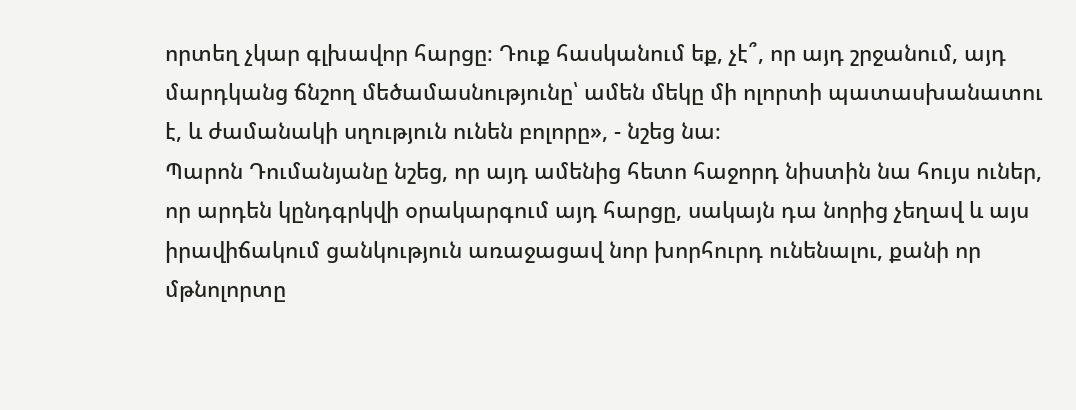որտեղ չկար գլխավոր հարցը։ Դուք հասկանում եք, չէ՞, որ այդ շրջանում, այդ մարդկանց ճնշող մեծամասնությունը՝ ամեն մեկը մի ոլորտի պատասխանատու է, և ժամանակի սղություն ունեն բոլորը», - նշեց նա։
Պարոն Դումանյանը նշեց, որ այդ ամենից հետո հաջորդ նիստին նա հույս ուներ, որ արդեն կընդգրկվի օրակարգում այդ հարցը, սակայն դա նորից չեղավ և այս իրավիճակում ցանկություն առաջացավ նոր խորհուրդ ունենալու, քանի որ մթնոլորտը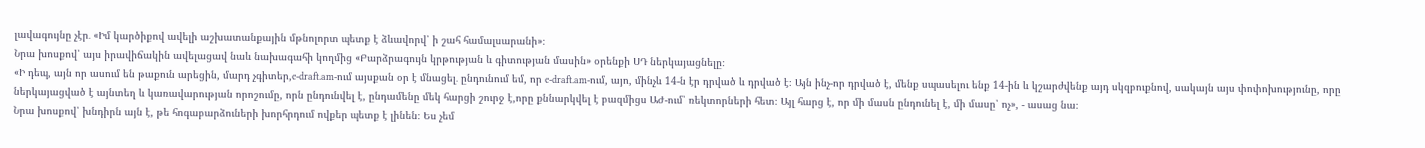լավագույնը չէր․ «Իմ կարծիքով ավելի աշխատանքային մթնոլորտ պետք է ձևավորվ՝ ի շահ համալսարանի»։
Նրա խոսքով՝ այս իրավիճակին ավելացավ նաև նախագահի կողմից «Բարձրագույն կրթության և գիտության մասին» օրենքի ՍԴ ներկայացնելը։
«Ի դեպ, այն որ ասում են թաքուն արեցին, մարդ չգիտեր,e-draft.am-ում այսքան օր է մնացել․ ընդունում եմ, որ e-draft.am-ում, այո, մինչև 14-ն էր դրված և դրված է։ Այն ինչ-որ դրված է, մենք սպասելու ենք 14-ին և կշարժվենք այդ սկզբուքնով, սակայն այս փոփոխությունը, որը ներկայացված է այնտեղ և կառավարության որոշումը, որն ընդունվել է, ընդամենը մեկ հարցի շուրջ է,որը քննարկվել է բազմիցս ԱԺ-ում՝ ռեկտորների հետ։ Այլ հարց է, որ մի մասն ընդունել է, մի մասը՝ ոչ», - ասաց նա։
Նրա խոսքով՝ խնդիրն այն է, թե հոգաբարձուների խորհրդում ովքեր պետք է լինեն։ Ես չեմ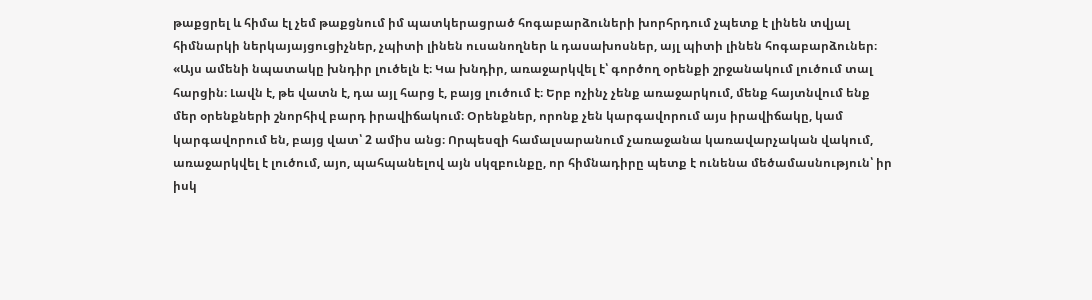թաքցրել և հիմա էլ չեմ թաքցնում իմ պատկերացրած հոգաբարձուների խորհրդում չպետք է լինեն տվյալ հիմնարկի ներկայայցուցիչներ, չպիտի լինեն ուսանողներ և դասախոսներ, այլ պիտի լինեն հոգաբարձուներ։
«Այս ամենի նպատակը խնդիր լուծելն է։ Կա խնդիր, առաջարկվել է՝ գործող օրենքի շրջանակում լուծում տալ հարցին։ Լավն է, թե վատն է, դա այլ հարց է, բայց լուծում է։ Երբ ոչինչ չենք առաջարկում, մենք հայտնվում ենք մեր օրենքների շնորհիվ բարդ իրավիճակում։ Օրենքներ, որոնք չեն կարգավորում այս իրավիճակը, կամ կարգավորում են, բայց վատ՝ 2 ամիս անց։ Որպեսզի համալսարանում չառաջանա կառավարչական վակում, առաջարկվել է լուծում, այո, պահպանելով այն սկզբունքը, որ հիմնադիրը պետք է ունենա մեծամասնություն՝ իր իսկ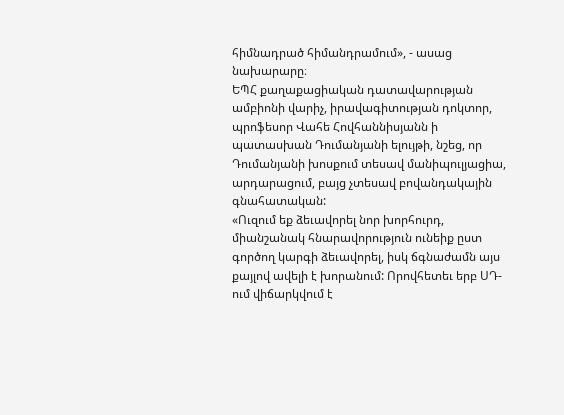հիմնադրած հիմանդրամում», - ասաց նախարարը։
ԵՊՀ քաղաքացիական դատավարության ամբիոնի վարիչ, իրավագիտության դոկտոր, պրոֆեսոր Վահե Հովհաննիսյանն ի պատասխան Դումանյանի ելույթի, նշեց, որ Դումանյանի խոսքում տեսավ մանիպուլյացիա, արդարացում, բայց չտեսավ բովանդակային գնահատական:
«Ուզում եք ձեւավորել նոր խորհուրդ, միանշանակ հնարավորություն ունեիք ըստ գործող կարգի ձեւավորել, իսկ ճգնաժամն այս քայլով ավելի է խորանում: Որովհետեւ երբ ՍԴ-ում վիճարկվում է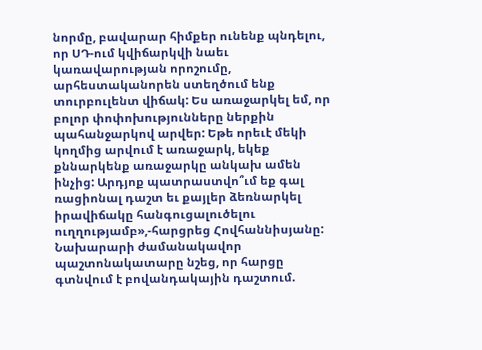նորմը, բավարար հիմքեր ունենք պնդելու, որ ՍԴ-ում կվիճարկվի նաեւ կառավարության որոշումը, արհեստականորեն ստեղծում ենք տուրբուլենտ վիճակ: Ես առաջարկել եմ, որ բոլոր փոփոխությունները ներքին պահանջարկով արվեր: Եթե որեւէ մեկի կողմից արվում է առաջարկ, եկեք քննարկենք առաջարկը անկախ ամեն ինչից: Արդյոք պատրաստվո՞ւմ եք գալ ռացիոնալ դաշտ եւ քայլեր ձեռնարկել իրավիճակը հանգուցալուծելու ուղղությամբ»,-հարցրեց Հովհաննիսյանը:
Նախարարի ժամանակավոր պաշտոնակատարը նշեց, որ հարցը գտնվում է բովանդակային դաշտում.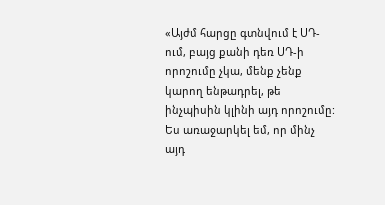«Այժմ հարցը գտնվում է ՍԴ-ում, բայց քանի դեռ ՍԴ-ի որոշումը չկա, մենք չենք կարող ենթադրել, թե ինչպիսին կլինի այդ որոշումը: Ես առաջարկել եմ, որ մինչ այդ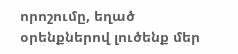որոշումը, եղած օրենքներով լուծենք մեր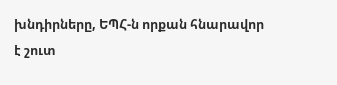խնդիրները, ԵՊՀ-ն որքան հնարավոր է շուտ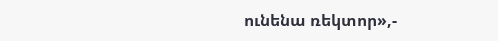ունենա ռեկտոր»,-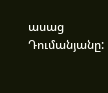ասաց Դումանյանը: